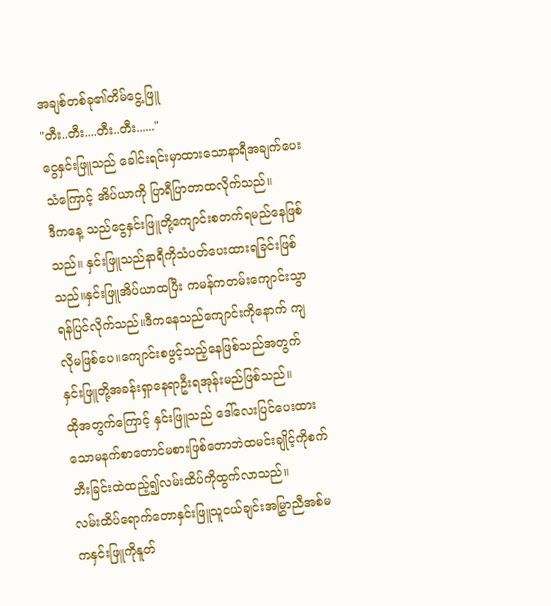အချစ်တစ်ခု၏တိမ်ငွေ့ဖြူ
"တီး..တီး....တီး..တီး......"
ငွေနှင်းဖြူသည် ခေါင်းရင်းမှာထားသောနာရီအချက်ပေးသံကြောင့် အိပ်ယာကို ပြာရီပြာတာထလိုက်သည်။
ဒီကနေ့ သည်ငွေနှင်းဖြူတို့ကျောင်းစတက်ရမည်နေဖြစ်သည်။ နှင်းဖြူသည်နာရီကိုသံပတ်ပေးထားရခြင်းဖြစ်သည်။နှင်းဖြူအိပ်ယာထပြီး ကမန်ကတမ်းကျောင်းသွာရန်ပြင်လိုက်သည်။ဒီကနေသည်ကျောင်းကိုနောက် ကျလိုမဖြစ်ပေ။ကျောင်းစဖွင့်သည့်နေဖြစ်သည်အတွက် နှင်းဖြူတို့အခန်းရှာနေရာဦးရအုန်းမည်ဖြစ်သည်။
ထိုအတွက်ကြောင့် နှင်းဖြူသည် ဒေါ်လေးပြင်ပေးထားသောမနက်စာတောင်မစားဖြစ်တောဘဲထမင်းချိုင့်ကိုစက်ဘီးခြင်းထဲထည့်၍လမ်းထိပ်ကိုထွက်လာသည်။
လမ်းထိပ်ရောက်တောနှင်းဖြူသူငယ်ချင်းအမြွှာညီအစ်မကနှင်းဖြူကိုနူတ်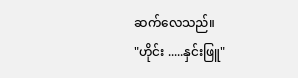ဆက်လေသည်။
"ဟိုင်း .....နှင်းဖြူ"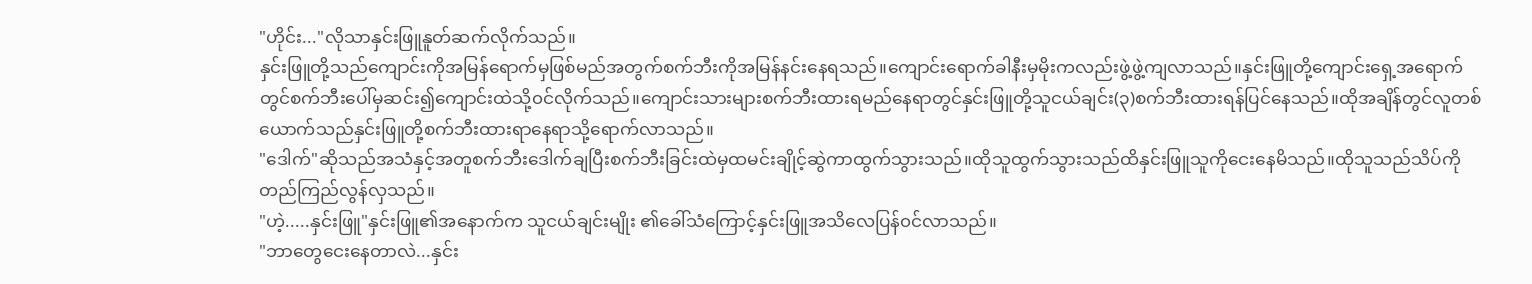"ဟိုင်း..."လိုသာနှင်းဖြူနူတ်ဆက်လိုက်သည်။
နှင်းဖြူတို့သည်ကျောင်းကိုအမြန်ရောက်မှဖြစ်မည်အတွက်စက်ဘီးကိုအမြန်နင်းနေရသည်။ကျောင်းရောက်ခါနီးမှမိုးကလည်းဖွဲ့ဖွဲ့ကျလာသည်။နှင်းဖြူတို့ကျောင်းရှေ့အရောက်တွင်စက်ဘီးပေါ်မှဆင်း၍ကျောင်းထဲသို့၀င်လိုက်သည်။ကျောင်းသားများစက်ဘီးထားရမည်နေရာတွင်နှင်းဖြူတို့သူငယ်ချင်း(၃)စက်ဘီးထားရန်ပြင်နေသည်။ထိုအချိန်တွင်လူတစ်ယောက်သည်နှင်းဖြူတို့စက်ဘီးထားရာနေရာသို့ရောက်လာသည်။
"ဒေါက်"ဆိုသည်အသံနှင့်အတူစက်ဘီးဒေါက်ချပြီးစက်ဘီးခြင်းထဲမှထမင်းချိုင့်ဆွဲကာထွက်သွားသည်။ထိုသူထွက်သွားသည်ထိနှင်းဖြူသူကိုငေးနေမိသည်။ထိုသူသည်သိပ်ကိုတည်ကြည်လွန်လှသည်။
"ဟဲ့.....နှင်းဖြူ"နှင်းဖြူ၏အနောက်က သူငယ်ချင်းမျိုး ၏ခေါ်သံကြောင့်နှင်းဖြူအသိလေပြန်၀င်လာသည်။
"ဘာတွေငေးနေတာလဲ...နှင်း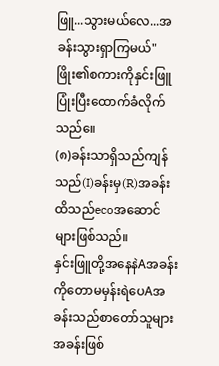ဖြူ...သွားမယ်လေ...အခန်းသွားရှာကြမယ်"
ဖြိုး၏စကားကိုနှင်းဖြူပြုံးပြီးထောက်ခံလိုက်သည်။ေ
(၈)ခန်းသာရှိသည်ကျန်သည်(I)ခန်းမှ(R)အခန်းထိသည်ecoအဆောင်များဖြစ်သည်။
နှင်းဖြူတို့အနေနဲAအခန်းကိုတောမမှန်းရဲပေAအခန်းသည်စာတော်သူများအခန်းဖြစ်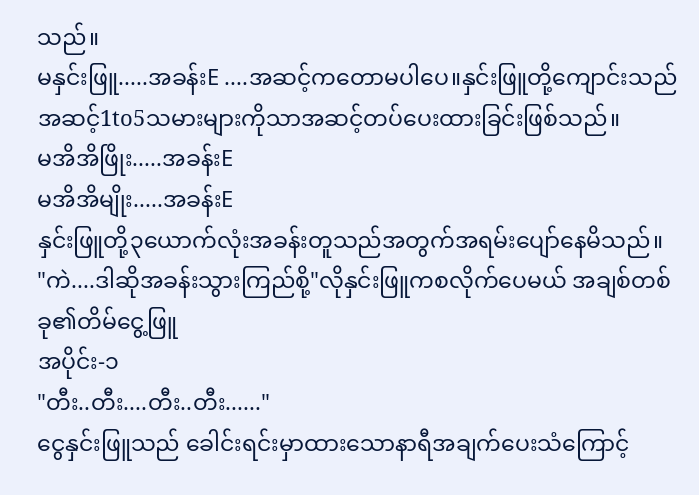သည်။
မနှင်းဖြူ.....အခန်းE ....အဆင့်ကတောမပါပေ။နှင်းဖြူတို့ကျောင်းသည်အဆင့်1to5သမားများကိုသာအဆင့်တပ်ပေးထားခြင်းဖြစ်သည်။
မအိအိဖြိုး.....အခန်းE
မအိအိမျိုး.....အခန်းE
နှင်းဖြူတို့၃ယောက်လုံးအခန်းတူသည်အတွက်အရမ်းပျော်နေမိသည်။
"ကဲ....ဒါဆိုအခန်းသွားကြည်စို့"လိုနှင်းဖြူကစလိုက်ပေမယ် အချစ်တစ်ခု၏တိမ်ငွေ့ဖြူ
အပိုင်း-၁
"တီး..တီး....တီး..တီး......"
ငွေနှင်းဖြူသည် ခေါင်းရင်းမှာထားသောနာရီအချက်ပေးသံကြောင့်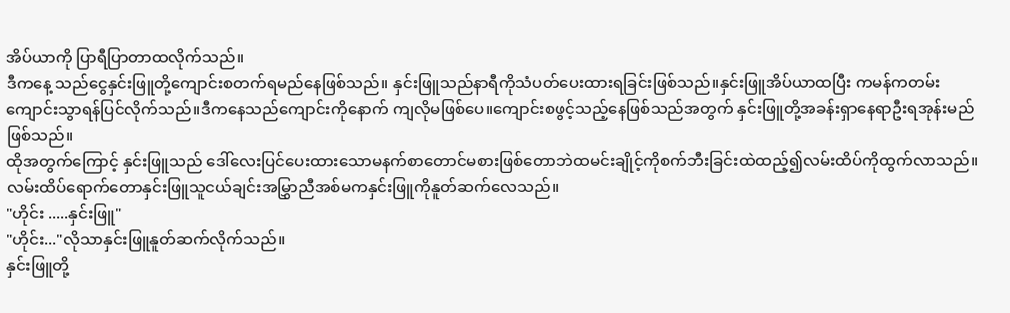အိပ်ယာကို ပြာရီပြာတာထလိုက်သည်။
ဒီကနေ့ သည်ငွေနှင်းဖြူတို့ကျောင်းစတက်ရမည်နေဖြစ်သည်။ နှင်းဖြူသည်နာရီကိုသံပတ်ပေးထားရခြင်းဖြစ်သည်။နှင်းဖြူအိပ်ယာထပြီး ကမန်ကတမ်းကျောင်းသွာရန်ပြင်လိုက်သည်။ဒီကနေသည်ကျောင်းကိုနောက် ကျလိုမဖြစ်ပေ။ကျောင်းစဖွင့်သည့်နေဖြစ်သည်အတွက် နှင်းဖြူတို့အခန်းရှာနေရာဦးရအုန်းမည်ဖြစ်သည်။
ထိုအတွက်ကြောင့် နှင်းဖြူသည် ဒေါ်လေးပြင်ပေးထားသောမနက်စာတောင်မစားဖြစ်တောဘဲထမင်းချိုင့်ကိုစက်ဘီးခြင်းထဲထည့်၍လမ်းထိပ်ကိုထွက်လာသည်။
လမ်းထိပ်ရောက်တောနှင်းဖြူသူငယ်ချင်းအမြွှာညီအစ်မကနှင်းဖြူကိုနူတ်ဆက်လေသည်။
"ဟိုင်း .....နှင်းဖြူ"
"ဟိုင်း..."လိုသာနှင်းဖြူနူတ်ဆက်လိုက်သည်။
နှင်းဖြူတို့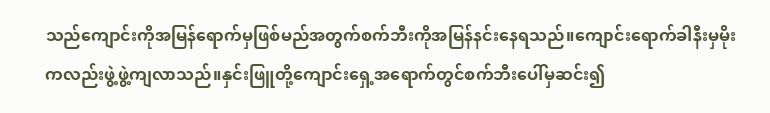သည်ကျောင်းကိုအမြန်ရောက်မှဖြစ်မည်အတွက်စက်ဘီးကိုအမြန်နင်းနေရသည်။ကျောင်းရောက်ခါနီးမှမိုးကလည်းဖွဲ့ဖွဲ့ကျလာသည်။နှင်းဖြူတို့ကျောင်းရှေ့အရောက်တွင်စက်ဘီးပေါ်မှဆင်း၍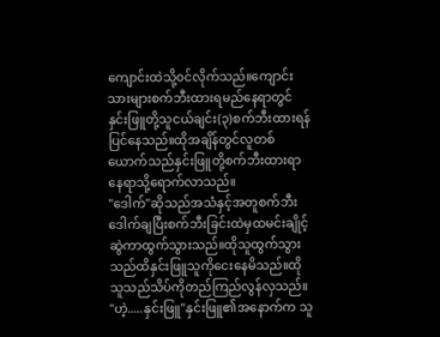ကျောင်းထဲသို့၀င်လိုက်သည်။ကျောင်းသားများစက်ဘီးထားရမည်နေရာတွင်နှင်းဖြူတို့သူငယ်ချင်း(၃)စက်ဘီးထားရန်ပြင်နေသည်။ထိုအချိန်တွင်လူတစ်ယောက်သည်နှင်းဖြူတို့စက်ဘီးထားရာနေရာသို့ရောက်လာသည်။
"ဒေါက်"ဆိုသည်အသံနှင့်အတူစက်ဘီးဒေါက်ချပြီးစက်ဘီးခြင်းထဲမှထမင်းချိုင့်ဆွဲကာထွက်သွားသည်။ထိုသူထွက်သွားသည်ထိနှင်းဖြူသူကိုငေးနေမိသည်။ထိုသူသည်သိပ်ကိုတည်ကြည်လွန်လှသည်။
"ဟဲ့.....နှင်းဖြူ"နှင်းဖြူ၏အနောက်က သူ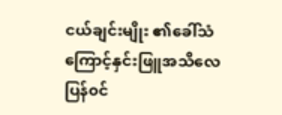ငယ်ချင်းမျိုး ၏ခေါ်သံကြောင့်နှင်းဖြူအသိလေပြန်၀င်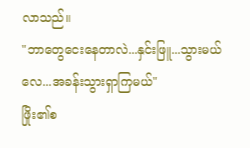လာသည်။
"ဘာတွေငေးနေတာလဲ...နှင်းဖြူ...သွားမယ်လေ...အခန်းသွားရှာကြမယ်"
ဖြိုး၏စ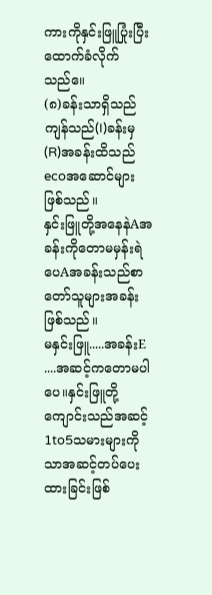ကားကိုနှင်းဖြူပြုံးပြီးထောက်ခံလိုက်သည်။ေ
(၈)ခန်းသာရှိသည်ကျန်သည်(I)ခန်းမှ(R)အခန်းထိသည်ecoအဆောင်များဖြစ်သည်။
နှင်းဖြူတို့အနေနဲAအခန်းကိုတောမမှန်းရဲပေAအခန်းသည်စာတော်သူများအခန်းဖြစ်သည်။
မနှင်းဖြူ.....အခန်းE ....အဆင့်ကတောမပါပေ။နှင်းဖြူတို့ကျောင်းသည်အဆင့်1to5သမားများကိုသာအဆင့်တပ်ပေးထားခြင်းဖြစ်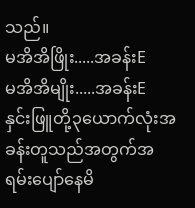သည်။
မအိအိဖြိုး.....အခန်းE
မအိအိမျိုး.....အခန်းE
နှင်းဖြူတို့၃ယောက်လုံးအခန်းတူသည်အတွက်အရမ်းပျော်နေမိ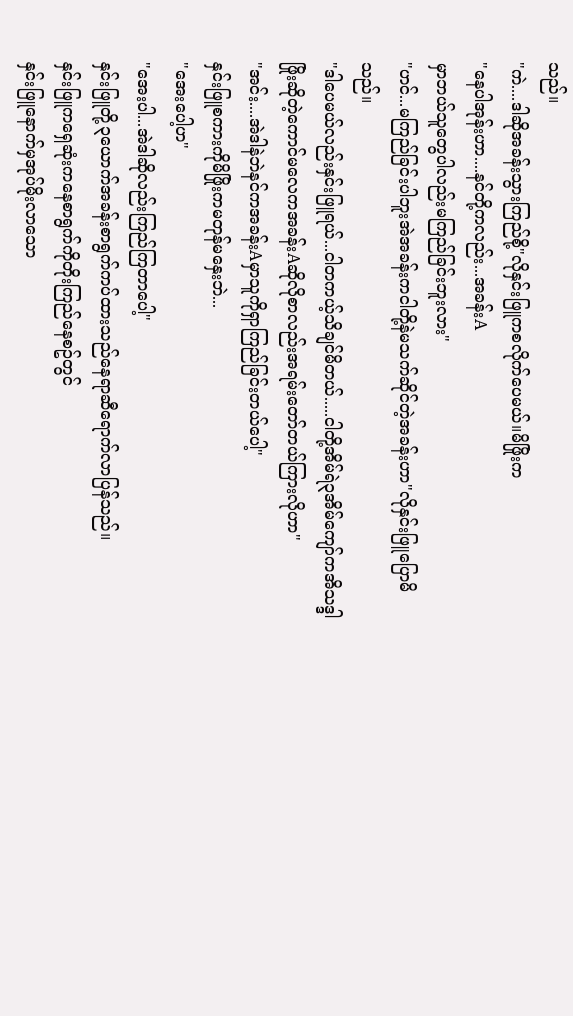သည်။
"ကဲ....ဒါဆိုအခန်းသွားကြည်စို့"လိုနှင်းဖြူကစလိုက်ပေမယ်။မိဖြိုးက
"နေပါအုန်းဟာ....နင်တို့ကလည်း...အခန်းA
မှာဘယ်သူတွေပါလည်းမကြည်ခြင်းဘူးလား"
"ဟင်...မကြည်ခြင်းပါဘူးအဲအခန်းကငါတို့နဲမသက်ဆိုင်တဲ့အခန်းဟာ"လိုနှင်းဖြူပြောမိသည်။
"ဒါပေမယ်လည်းနှင်းဖြူရယ်...ငါတကယ့်သိချင်မိတယ်.....ငါတို့အိမ်ရဲ၃အိမ်ကျော်ကအိသဒ္ဒါဖြိုးဆိုတဲ့ကောင်မလေကအခန်းAဆိုလိုစာလည်းအရမ်းတော်တယ်ကြားလိုဟာ"
"အင်း....အဲဒါနဲဘဲနင်ကအခန်းAမှာသူကိုရှာကြည်ခြင်းတယ်ပေါ့"
နှင်းဖြူစကားကိုမိဖြိုးကမတုန်မနှေးဘဲ...
"အေးပေါ့ဟ"
"အေးပါ...အဲဒါဆိုလည်းကြည်ကြတာပေါ့"
နှင်းဖြူတို့၃ယောက်အခန်းစာရွက်ကပ်ထားသည်နေရာဆီရောက်လာပြန်သည်။
နှင်းဖြူကရှေဆုံးကနေစာရွက်ကိုတိုးကြည်နေစဥ်တွင်
နှင်းဖြူနောက်မှအုပ်မိုးလာသော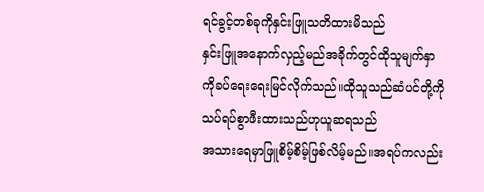ရင်ခွင့်တစ်ခုကိုနှင်းဖြူသတိထားမိသည်
နှင်းဖြူအနောက်လှည့်မည်အခိုက်တွင်ထိုသူမျက်နှာကိုခပ်ရေးရေးမြင်လိုက်သည်။ထိုသူသည်ဆံပင်တို့ကိုသပ်ရပ်စွာဖီးထားသည်ဟုယူဆရသည်
အသားရေမှာဖြူစိမ့်စိမ့်ဖြစ်လိမ့်မည်။အရပ်ကလည်း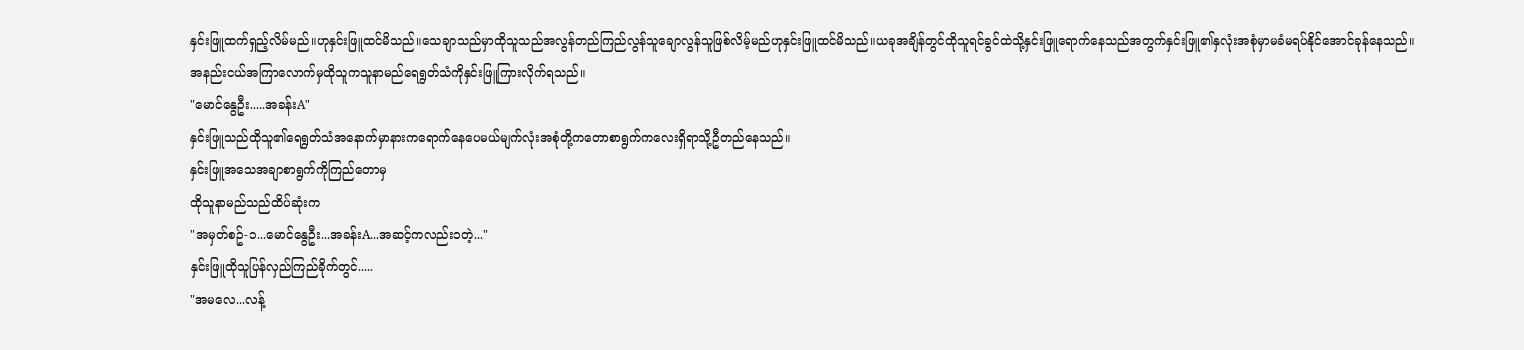နှင်းဖြူထက်ရှည့်လိမ်မည်။ဟုနှင်းဖြူထင်မိသည်။သေချာသည်မှာထိုသူသည်အလွန်တည်ကြည်လွန်သူချောလွန်သူဖြစ်လိမ့်မည်ဟုနှင်းဖြူထင်မိသည်။ယခုအချိန်တွင်ထိုသူရင်ခွင်ထဲသို့နှင်းဖြူရောက်နေသည်အတွက်နှင်းဖြူ၏နှလုံးအစုံမှာမခံမရပ်နိုင်အောင်ခုန်နေသည်။
အနည်းငယ်အကြာလောက်မှထိုသူကသူနာမည်ရေရွတ်သံကိုနှင်းဖြူကြားလိုက်ရသည်။
"မောင်နွေဦး.....အခန်းA"
နှင်းဖြူသည်ထိုသူ၏ရေရွတ်သံအနောက်မှာနားကရောက်နေပေမယ်မျက်လုံးအစုံတို့ကတောစာရွက်ကလေးရှိရာသို့ဦတည်နေသည်။
နှင်းဖြူအသေအချာစာရွက်ကိုကြည်တောမှ
ထိုသူနာမည်သည်ထိပ်ဆုံးက
"အမှတ်စဥ်-၁...မောင်နွေဦး...အခန်းA...အဆင့်ကလည်း၁တဲ့..."
နှင်းဖြူထိုသူပြန်လှည်ကြည်ခိုက်တွင်.....
"အမလေ...လန့်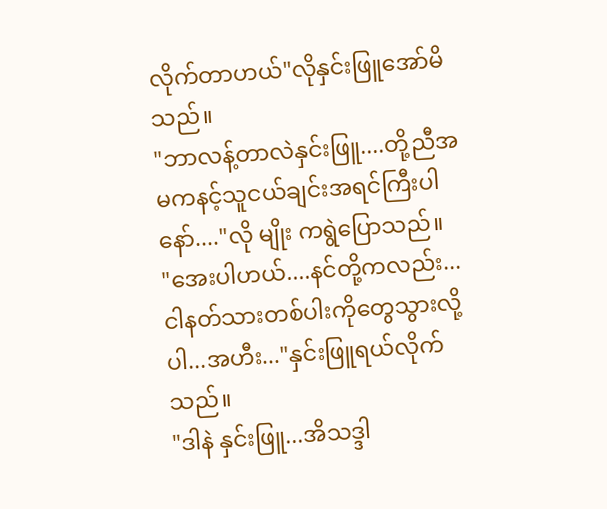လိုက်တာဟယ်"လိုနှင်းဖြူအော်မိသည်။
"ဘာလန့်တာလဲနှင်းဖြူ....တို့ညီအမကနင့်သူငယ်ချင်းအရင်ကြီးပါနော်...."လို မျိုး ကရွဲပြောသည်။
"အေးပါဟယ်....နင်တို့ကလည်း...ငါနတ်သားတစ်ပါးကိုတွေသွားလို့ပါ...အဟီး..."နှင်းဖြူရယ်လိုက်သည်။
"ဒါနဲ နှင်းဖြူ...အိသဒ္ဒါ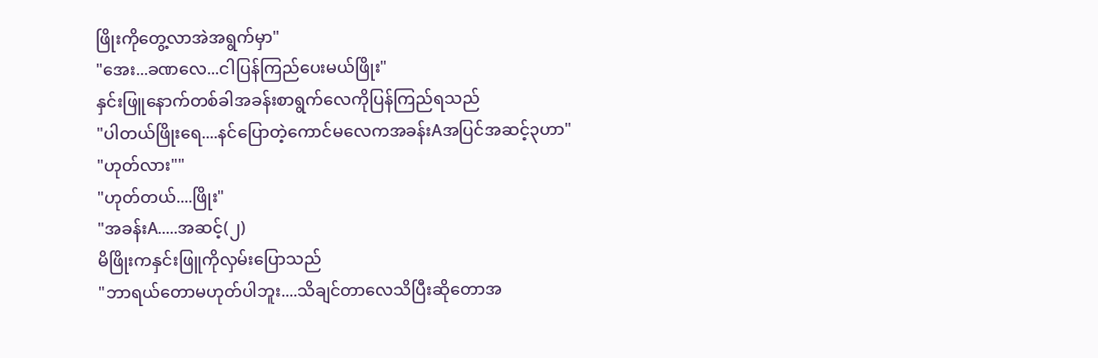ဖြိုးကိုတွေ့လာအဲအရွက်မှာ"
"အေး...ခဏလေ...ငါပြန်ကြည်ပေးမယ်ဖြိုး"
နှင်းဖြူနောက်တစ်ခါအခန်းစာရွက်လေကိုပြန်ကြည်ရသည်
"ပါတယ်ဖြိုးရေ....နင်ပြောတဲ့ကောင်မလေကအခန်းAအပြင်အဆင့်၃ဟာ"
"ဟုတ်လား""
"ဟုတ်တယ်....ဖြိုး"
"အခန်းA.....အဆင့်(၂)
မိဖြိုးကနှင်းဖြူကိုလှမ်းပြောသည်
"ဘာရယ်တောမဟုတ်ပါဘူး....သိချင်တာလေသိပြီးဆိုတောအ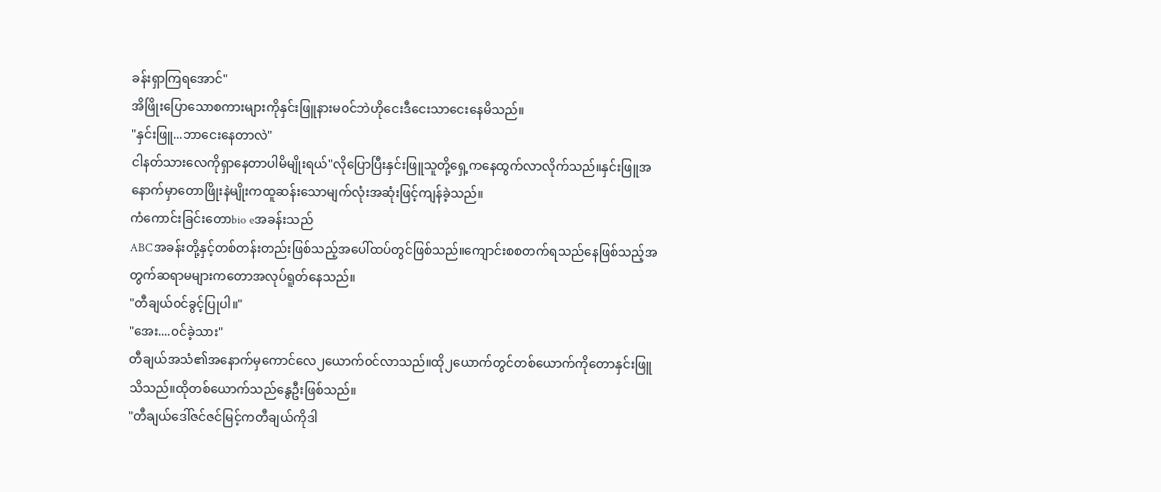ခန်းရှာကြရအောင်"
အိဖြိုးပြောသောစကားများကိုနှင်းဖြူနားမ၀င်ဘဲဟိုငေးဒီငေးသာငေးနေမိသည်။
"နှင်းဖြူ...ဘာငေးနေတာလဲ"
ငါနတ်သားလေကိုရှာနေတာပါမိမျိုးရယ်"လိုပြောပြီးနှင်းဖြူသူတို့ရှေ့ကနေထွက်လာလိုက်သည်။နှင်းဖြူအနောက်မှာတောဖြိုးနဲမျိုးကထူဆန်းသောမျက်လုံးအဆုံးဖြင့်ကျန်ခဲ့သည်။
ကံကောင်းခြင်းတောbio eအခန်းသည်
ABCအခန်းတို့နှင့်တစ်တန်းတည်းဖြစ်သည့်အပေါ်ထပ်တွင်ဖြစ်သည်။ကျောင်းစစတက်ရသည်နေဖြစ်သည့်အတွက်ဆရာမများကတောအလုပ်ရူတ်နေသည်။
"တီချယ်၀င်ခွင့်ပြုပါ။"
"အေး....၀င်ခဲ့သား"
တီချယ်အသံ၏အနောက်မှကောင်လေ၂ယောက်၀င်လာသည်။ထို၂ယောက်တွင်တစ်ယောက်ကိုတောနှင်းဖြူသိသည်။ထိုတစ်ယောက်သည်နွေဦးဖြစ်သည်။
"တီချယ်ဒေါ်ဇင်ဇင်မြင့်ကတီချယ်ကိုဒါ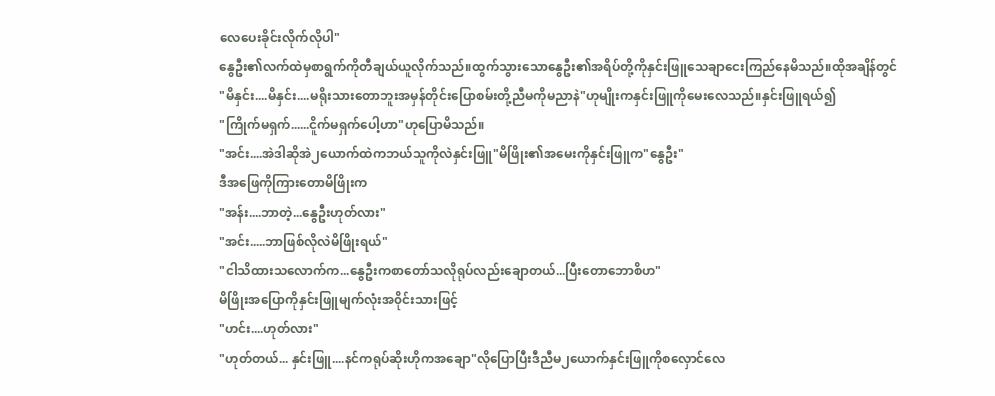လေပေးခိုင်းလိုက်လိုပါ"
နွေဦး၏လက်ထဲမှစာရွက်ကိုတီချယ်ယူလိုက်သည်။ထွက်သွားသောနွေဦး၏အရိပ်တို့ကိုနှင်းဖြူသေချာငေးကြည်နေမိသည်။ထိုအချိန်တွင်
"မိနှင်း....မိနှင်း....မရိုးသားတောဘူးအမှန်တိုင်းပြောစမ်းတို့ညီမကိုမညာနဲ"ဟုမျိုးကနှင်းဖြူကိုမေးလေသည်။နှင်းဖြူရယ်၍
"ကြိုက်မရှက်......ငိူက်မရှက်ပေါ့ဟာ"ဟုပြောမိသည်။
"အင်း....အဲဒါဆိုအဲ၂ယောက်ထဲကဘယ်သူကိုလဲနှင်းဖြူ"မိဖြိုး၏အမေးကိုနှင်းဖြူက"နွေဦး"
ဒီအဖြေကိုကြားတောမိဖြိုးက
"အန်း....ဘာတဲ့...နွေဦးဟုတ်လား"
"အင်း.....ဘာဖြစ်လိုလဲမိဖြိုးရယ်"
"ငါသိထားသလောက်က...နွေဦးကစာတော်သလိုရုပ်လည်းချောတယ်...ပြီးတောဘောစိဟ"
မိဖြိုးအပြောကိုနှင်းဖြူမျက်လုံးအ၀ိုင်းသားဖြင့်
"ဟင်း....ဟုတ်လား"
"ဟုတ်တယ်... နှင်းဖြူ....နင်ကရုပ်ဆိုးဟိုကအချော"လိုပြောပြီးဒီညီမ၂ယောက်နှင်းဖြူကိုစလှောင်လေ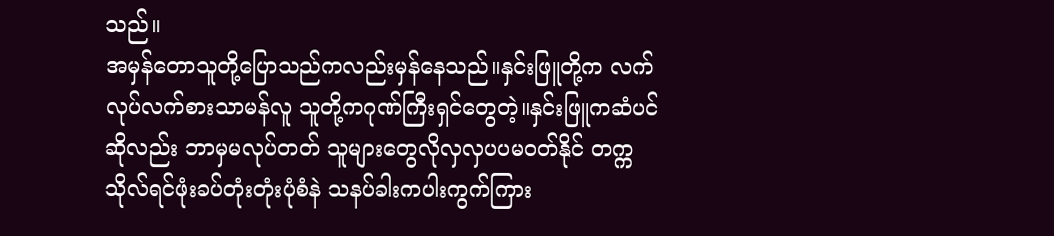သည်။
အမှန်တောသူတို့ပြောသည်ကလည်းမှန်နေသည်။နှင်းဖြူတို့က လက်လုပ်လက်စားသာမန်လူ သူတို့ကဂုဏ်ကြီးရှင်တွေတဲ့။နှင်းဖြူကဆံပင်ဆိုလည်း ဘာမှမလုပ်တတ် သူများတွေလိုလှလှပပမ၀တ်နိုင် တက္ကသိုလ်ရင်ဖုံးခပ်တုံးတုံးပုံစံနဲ သနပ်ခါးကပါးကွက်ကြား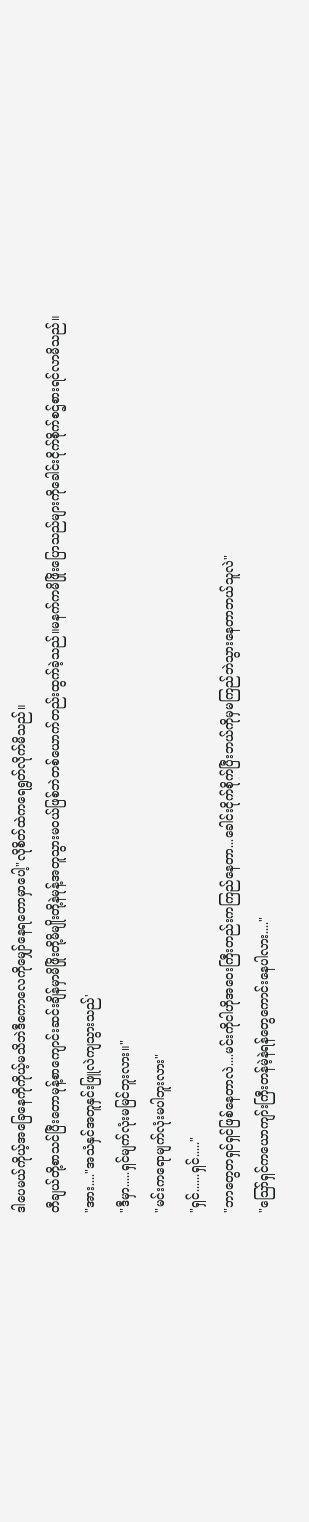ဒါပေမယ်ကိုယ့်အခြေနေကိုကိုယ့်မသိဘဲဒီကောလေကိုမျှော်နေရတောမှာပေါ့"လိုစိတ်ထဲကရေရွတ်လိုက်မိသည်။
တီချယ်တို့စာသင်ပြီးတောမုန့်စာကျောင်းဆင်းချိန်မှာမိဖြိုးတို့မိမျိုးတို့နဲမုန့်အတူသွားမ၀ယ်ဖြစ်ဘဲတစ်ယောက်တည်းထွက်ခဲ့သည်။မနက်ကမိဖြိုးပြောသည်များကိုခေါင်းငိုက်စိုက်စဌ်စားရင်လာမိသည်။
"အား...."အသံနှင်အတူနှင်းဖြူလဲကျသွားသည်'
"ဒီမှာ.....ရှင်မျက်လုံးမမြင်ဘူးလား။"
"မင်းကရောမျက်လုံးမပါဘူးလား"
"ရှင်......ရှင်....."
"ဘာတွေတရှင်ရှင်ဖြစ်နေတာလဲ....မင်းကိုငါဟိုအဝေးကြီးတည်းကကြည်နေတာ...ခေါင်းငိုက်စိုက်ပြီးဘယ်ကိုမှမကြည်ဘဲသွားနေတာဘယ်သူလဲ"
"သြော်ရှင်ကယောကျာ်းကြီးတန်မဲ့နဲရန်တွေကောင်းနေပါလား...."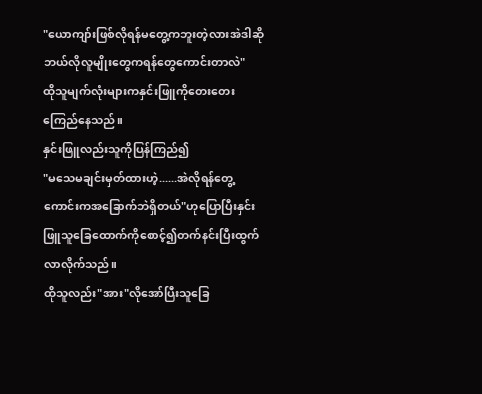"ယောကျာ်းဖြစ်လိုရန်မတွေ့ကဘူးတဲ့လားအဲဒါဆိုဘယ်လိုလူမျိုးတွေကရန်တွေကောင်းတာလဲ"
ထိုသူမျက်လုံးများကနှင်းဖြူကိုတေးတေးကြေည်နေသည်။
နှင်းဖြူလည်းသူကိုပြန်ကြည်၍
"မသေမချင်းမှတ်ထားဟဲ့......အဲလိုရန်တွေ့ကောင်းကအခြောက်ဘဲရှိတယ်"ဟုပြောပြီးနှင်းဖြူသူခြေထောက်ကိုစောင့်၍တက်နင်းပြီးထွက်လာလိုက်သည်။
ထိုသူလည်း"အား"လိုအော်ပြီးသူခြေ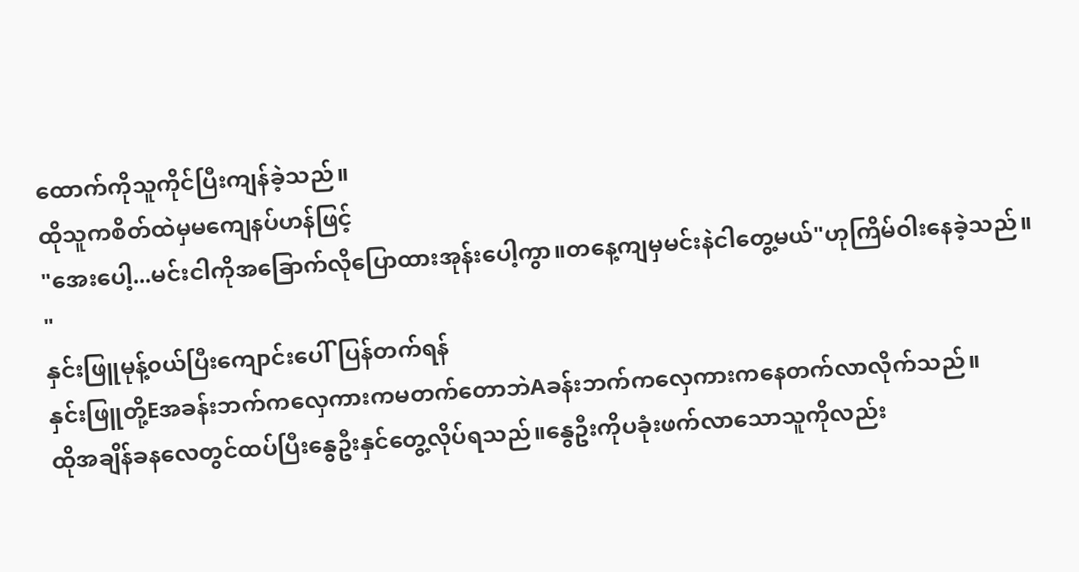ထောက်ကိုသူကိုင်ပြီးကျန်ခဲ့သည်။
ထိုသူကစိတ်ထဲမှမကျေနပ်ဟန်ဖြင့်
"အေးပေါ့...မင်းငါကိုအခြောက်လိုပြောထားအုန်းပေါ့ကွာ။တနေ့ကျမှမင်းနဲငါတွေ့မယ်"ဟုကြိမ်ဝါးနေခဲ့သည်။
"
နှင်းဖြူမုန့်၀ယ်ပြီးကျောင်းပေါ်ပြန်တက်ရန်
နှင်းဖြူတို့Eအခန်းဘက်ကလှေကားကမတက်တောဘဲAခန်းဘက်ကလှေကားကနေတက်လာလိုက်သည်။
ထိုအချိန်ခနလေတွင်ထပ်ပြီးနွေဦးနှင်တွေ့လိုပ်ရသည်။နွေဦးကိုပခုံးဖက်လာသောသူကိုလည်း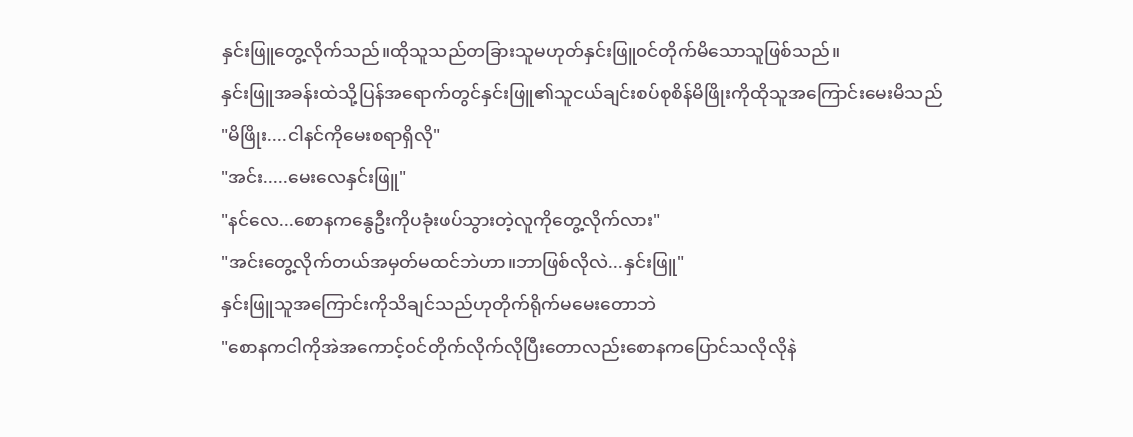နှင်းဖြူတွေ့လိုက်သည်။ထိုသူသည်တခြားသူမဟုတ်နှင်းဖြူ၀င်တိုက်မိသောသူဖြစ်သည်။
နှင်းဖြူအခန်းထဲသို့ပြန်အရောက်တွင်နှင်းဖြူ၏သူငယ်ချင်းစပ်စုစိန်မိဖြိုးကိုထိုသူအကြောင်းမေးမိသည်
"မိဖြိုး....ငါနင်ကိုမေးစရာရှိလို"
"အင်း.....မေးလေနှင်းဖြူ"
"နင်လေ...စောနကနွေဦးကိုပခုံးဖပ်သွားတဲ့လူကိုတွေ့လိုက်လား"
"အင်းတွေ့လိုက်တယ်အမှတ်မထင်ဘဲဟာ။ဘာဖြစ်လိုလဲ...နှင်းဖြူ"
နှင်းဖြူသူအကြောင်းကိုသိချင်သည်ဟုတိုက်ရိုက်မမေးတောဘဲ
"စောနကငါကိုအဲအကောင့်၀င်တိုက်လိုက်လိုပြီးတောလည်းစောနကပြောင်သလိုလိုနဲ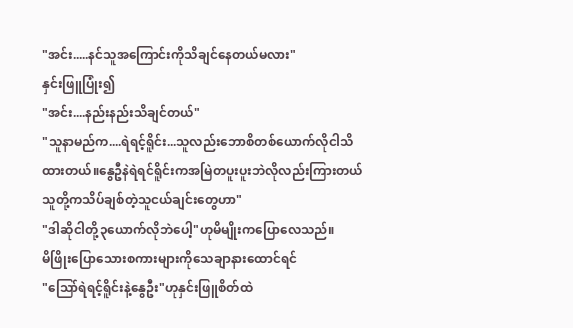"အင်း.....နင်သူအကြောင်းကိုသိချင်နေတယ်မလား"
နှင်းဖြူပြုံး၍
"အင်း....နည်းနည်းသိချင်တယ်"
"သူနာမည်က....ရဲရင့်ရိူင်း...သူလည်းဘောစိတစ်ယောက်လိုငါသိထားတယ်။နွေဦနဲရဲရင်ရိူင်းကအမြဲတပူးပူးဘဲလိုလည်းကြားတယ်သူတို့ကသိပ်ချစ်တဲ့သူငယ်ချင်းတွေဟာ"
"ဒါဆိုငါတို့၃ယောက်လိုဘဲပေါ့"ဟုမိမျိုးကပြောလေသည်။
မိဖြိုးပြောသေားစကားများကိုသေချာနားထောင်ရင်
"သြော်ရဲရင့်ရိူင်းနဲ့နွေဦး"ဟုနှင်းဖြူစိတ်ထဲ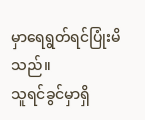မှာရေရွတ်ရင်ပြုံးမိသည်။
သူရင်ခွင်မှာရှိ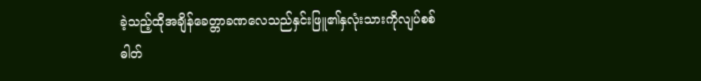ခဲ့သည့်ထိုအချိန်ခေတ္တာခဏလေသည်နှင်းဖြူ၏နှလုံးသားကိုလျပ်စစ်ဓါတ်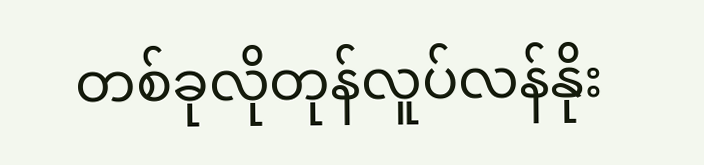တစ်ခုလိုတုန်လူပ်လန်နိုး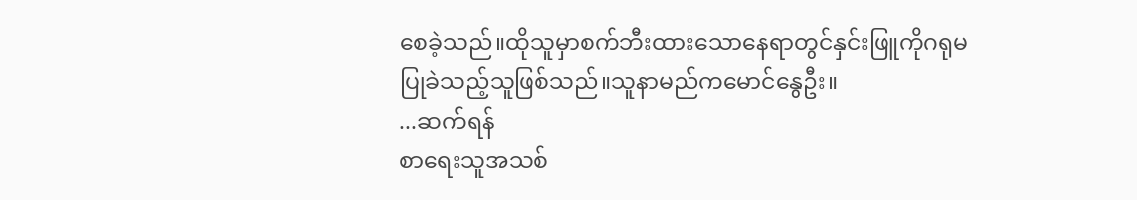စေခဲ့သည်။ထိုသူမှာစက်ဘီးထားသောနေရာတွင်နှင်းဖြူကိုဂရုမပြုခဲသည့်သူဖြစ်သည်။သူနာမည်ကမောင်နွေဦး။
...ဆက်ရန်
စာရေးသူအသစ်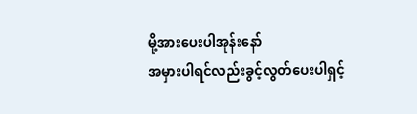မို့အားပေးပါအုန်းနော်
အမှားပါရင်လည်းခွင့်လွတ်ပေးပါရှင့်